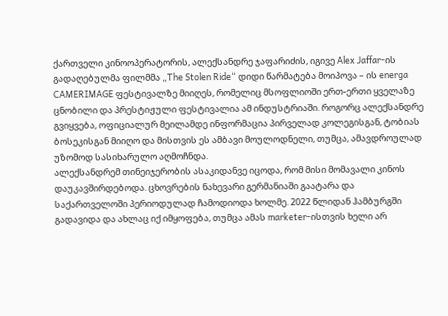ქართველი კინოოპერატორის, ალექსანდრე ჯაფარიძის, იგივე Alex Jaffar-ის გადაღებულმა ფილმმა „The Stolen Ride“ დიდი წარმატება მოიპოვა – ის energa CAMERIMAGE ფესტივალზე მიიღეს, რომელიც მსოფლიოში ერთ-ერთი ყველაზე ცნობილი და პრესტიჟული ფესტივალია ამ ინდუსტრიაში. როგორც ალექსანდრე გვიყვება, ოფიციალურ მეილამდე ინფორმაცია პირველად კოლეგისგან, ტობიას ბოსეკისგან მიიღო და მისთვის ეს ამბავი მოულოდნელი, თუმცა, ამავდროულად უზომოდ სასიხარულო აღმოჩნდა.
ალექსანდრემ თინეიჯერობის ასაკიდანვე იცოდა, რომ მისი მომავალი კინოს დაუკავშირდებოდა. ცხოვრების ნახევარი გერმანიაში გაატარა და საქართველოში პერიოდულად ჩამოდიოდა ხოლმე. 2022 წლიდან ჰამბურგში გადავიდა და ახლაც იქ იმყოფება, თუმცა ამას marketer-ისთვის ხელი არ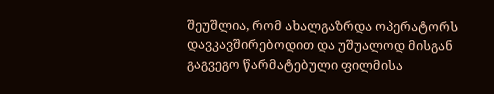შეუშლია, რომ ახალგაზრდა ოპერატორს დავკავშირებოდით და უშუალოდ მისგან გაგვეგო წარმატებული ფილმისა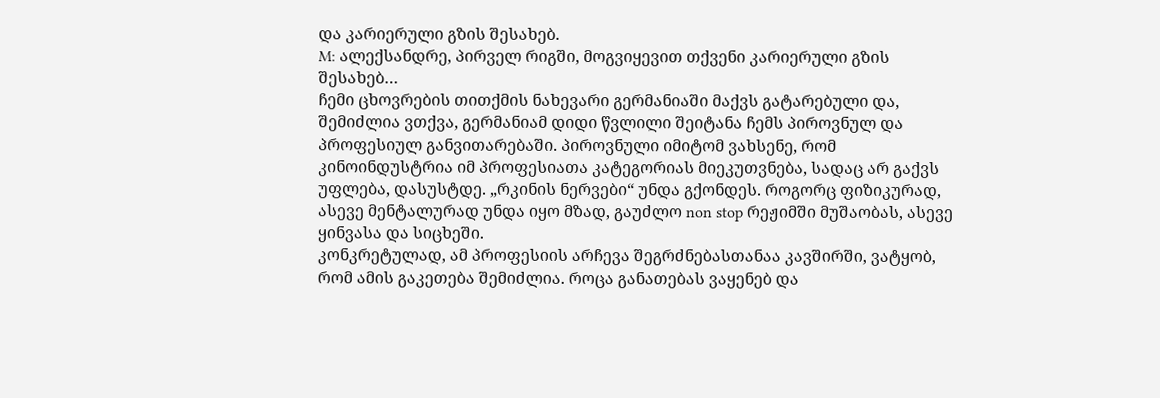და კარიერული გზის შესახებ.
M: ალექსანდრე, პირველ რიგში, მოგვიყევით თქვენი კარიერული გზის შესახებ…
ჩემი ცხოვრების თითქმის ნახევარი გერმანიაში მაქვს გატარებული და, შემიძლია ვთქვა, გერმანიამ დიდი წვლილი შეიტანა ჩემს პიროვნულ და პროფესიულ განვითარებაში. პიროვნული იმიტომ ვახსენე, რომ კინოინდუსტრია იმ პროფესიათა კატეგორიას მიეკუთვნება, სადაც არ გაქვს უფლება, დასუსტდე. „რკინის ნერვები“ უნდა გქონდეს. როგორც ფიზიკურად, ასევე მენტალურად უნდა იყო მზად, გაუძლო non stop რეჟიმში მუშაობას, ასევე ყინვასა და სიცხეში.
კონკრეტულად, ამ პროფესიის არჩევა შეგრძნებასთანაა კავშირში, ვატყობ, რომ ამის გაკეთება შემიძლია. როცა განათებას ვაყენებ და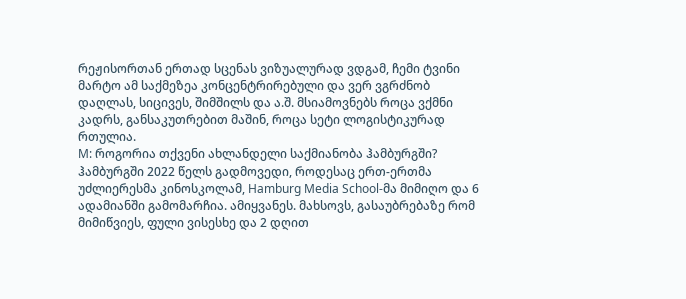რეჟისორთან ერთად სცენას ვიზუალურად ვდგამ, ჩემი ტვინი მარტო ამ საქმეზეა კონცენტრირებული და ვერ ვგრძნობ დაღლას, სიცივეს, შიმშილს და ა.შ. მსიამოვნებს როცა ვქმნი კადრს, განსაკუთრებით მაშინ, როცა სეტი ლოგისტიკურად რთულია.
M: როგორია თქვენი ახლანდელი საქმიანობა ჰამბურგში?
ჰამბურგში 2022 წელს გადმოვედი, როდესაც ერთ-ერთმა უძლიერესმა კინოსკოლამ, Hamburg Media School-მა მიმიღო და 6 ადამიანში გამომარჩია. ამიყვანეს. მახსოვს, გასაუბრებაზე რომ მიმიწვიეს, ფული ვისესხე და 2 დღით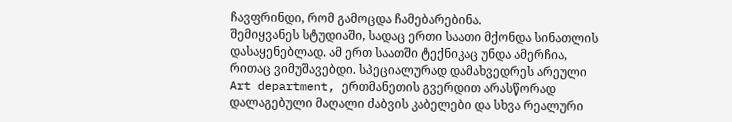ჩავფრინდი, რომ გამოცდა ჩამებარებინა.
შემიყვანეს სტუდიაში, სადაც ერთი საათი მქონდა სინათლის დასაყენებლად. ამ ერთ საათში ტექნიკაც უნდა ამერჩია, რითაც ვიმუშავებდი. სპეციალურად დამახვედრეს არეული Art department, ერთმანეთის გვერდით არასწორად დალაგებული მაღალი ძაბვის კაბელები და სხვა რეალური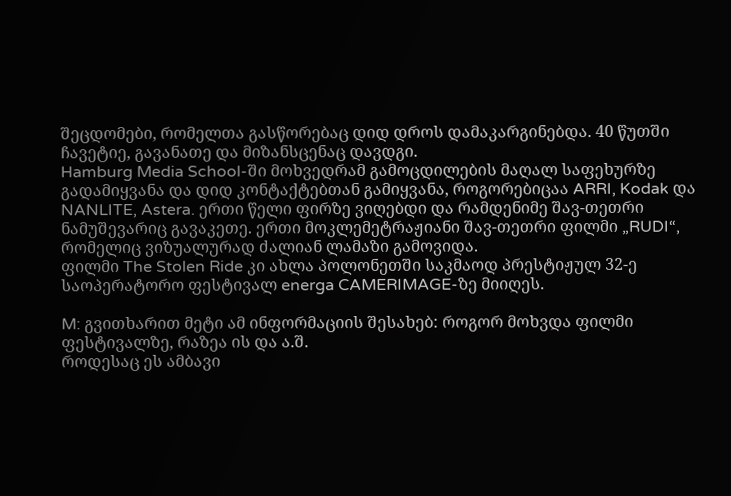შეცდომები, რომელთა გასწორებაც დიდ დროს დამაკარგინებდა. 40 წუთში ჩავეტიე, გავანათე და მიზანსცენაც დავდგი.
Hamburg Media School-ში მოხვედრამ გამოცდილების მაღალ საფეხურზე გადამიყვანა და დიდ კონტაქტებთან გამიყვანა, როგორებიცაა ARRI, Kodak და NANLITE, Astera. ერთი წელი ფირზე ვიღებდი და რამდენიმე შავ-თეთრი ნამუშევარიც გავაკეთე. ერთი მოკლემეტრაჟიანი შავ-თეთრი ფილმი „RUDI“, რომელიც ვიზუალურად ძალიან ლამაზი გამოვიდა.
ფილმი The Stolen Ride კი ახლა პოლონეთში საკმაოდ პრესტიჟულ 32-ე საოპერატორო ფესტივალ energa CAMERIMAGE-ზე მიიღეს.

M: გვითხარით მეტი ამ ინფორმაციის შესახებ: როგორ მოხვდა ფილმი ფესტივალზე, რაზეა ის და ა.შ.
როდესაც ეს ამბავი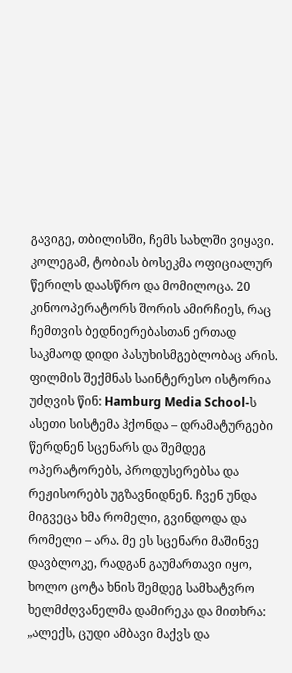გავიგე, თბილისში, ჩემს სახლში ვიყავი. კოლეგამ, ტობიას ბოსეკმა ოფიციალურ წერილს დაასწრო და მომილოცა. 20 კინოოპერატორს შორის ამირჩიეს, რაც ჩემთვის ბედნიერებასთან ერთად საკმაოდ დიდი პასუხისმგებლობაც არის.
ფილმის შექმნას საინტერესო ისტორია უძღვის წინ: Hamburg Media School-ს ასეთი სისტემა ჰქონდა – დრამატურგები წერდნენ სცენარს და შემდეგ ოპერატორებს, პროდუსერებსა და რეჟისორებს უგზავნიდნენ. ჩვენ უნდა მიგვეცა ხმა რომელი, გვინდოდა და რომელი – არა. მე ეს სცენარი მაშინვე დავბლოკე, რადგან გაუმართავი იყო, ხოლო ცოტა ხნის შემდეგ სამხატვრო ხელმძღვანელმა დამირეკა და მითხრა: „ალექს, ცუდი ამბავი მაქვს და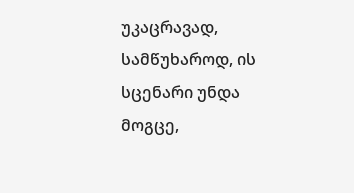უკაცრავად, სამწუხაროდ, ის სცენარი უნდა მოგცე,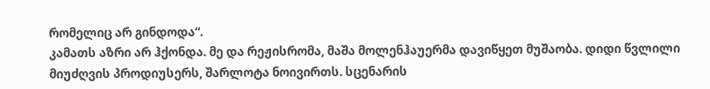რომელიც არ გინდოდა“.
კამათს აზრი არ ჰქონდა. მე და რეჟისრომა, მაშა მოლენჰაუერმა დავიწყეთ მუშაობა. დიდი წვლილი მიუძღვის პროდიუსერს, შარლოტა ნოივირთს. სცენარის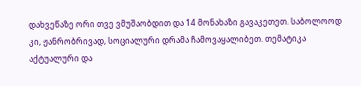დახვეწაზე ორი თვე ვმუშაობდით და 14 მონახაზი გავაკეთეთ. საბოლოოდ კი, ჟანრობრივად, სოციალური დრამა ჩამოვაყალიბეთ. თემატიკა აქტუალური და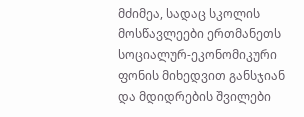მძიმეა, სადაც სკოლის მოსწავლეები ერთმანეთს სოციალურ-ეკონომიკური ფონის მიხედვით განსჯიან და მდიდრების შვილები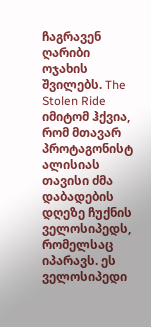ჩაგრავენ ღარიბი ოჯახის შვილებს. The Stolen Ride იმიტომ ჰქვია, რომ მთავარ პროტაგონისტ ალისიას თავისი ძმა დაბადების დღეზე ჩუქნის ველოსიპედს, რომელსაც იპარავს. ეს ველოსიპედი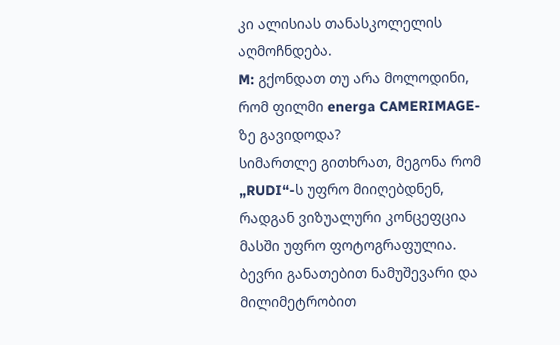კი ალისიას თანასკოლელის აღმოჩნდება.
M: გქონდათ თუ არა მოლოდინი, რომ ფილმი energa CAMERIMAGE-ზე გავიდოდა?
სიმართლე გითხრათ, მეგონა რომ „RUDI“-ს უფრო მიიღებდნენ, რადგან ვიზუალური კონცეფცია მასში უფრო ფოტოგრაფულია. ბევრი განათებით ნამუშევარი და მილიმეტრობით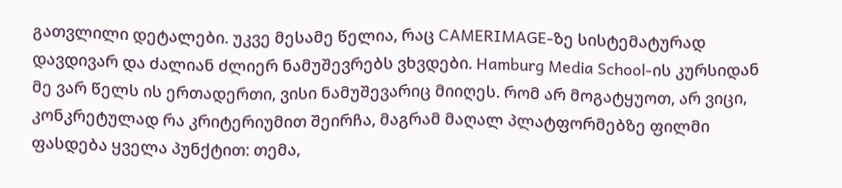გათვლილი დეტალები. უკვე მესამე წელია, რაც CAMERIMAGE-ზე სისტემატურად დავდივარ და ძალიან ძლიერ ნამუშევრებს ვხვდები. Hamburg Media School-ის კურსიდან მე ვარ წელს ის ერთადერთი, ვისი ნამუშევარიც მიიღეს. რომ არ მოგატყუოთ, არ ვიცი, კონკრეტულად რა კრიტერიუმით შეირჩა, მაგრამ მაღალ პლატფორმებზე ფილმი ფასდება ყველა პუნქტით: თემა,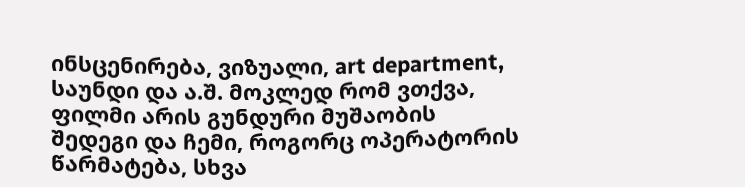ინსცენირება, ვიზუალი, art department, საუნდი და ა.შ. მოკლედ რომ ვთქვა, ფილმი არის გუნდური მუშაობის შედეგი და ჩემი, როგორც ოპერატორის წარმატება, სხვა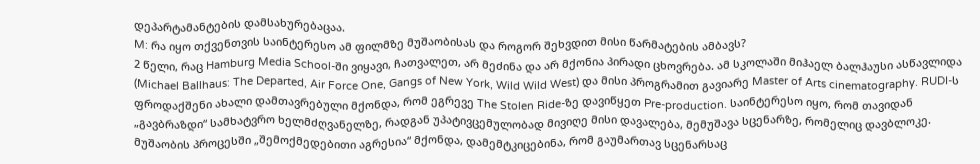დეპარტამანტების დამსახურებაცაა.
M: რა იყო თქვენთვის საინტერესო ამ ფილმზე მუშაობისას და როგორ შეხვდით მისი წარმატების ამბავს?
2 წელი, რაც Hamburg Media School-ში ვიყავი, ჩათვალეთ, არ მეძინა და არ მქონია პირადი ცხოვრება. ამ სკოლაში მიჰაელ ბალჰაუსი ასწავლიდა (Michael Ballhaus: The Departed, Air Force One, Gangs of New York, Wild Wild West) და მისი პროგრამით გავიარე Master of Arts cinematography. RUDI-ს ფროდაქშენი ახალი დამთავრებული მქონდა, რომ ეგრევე The Stolen Ride-ზე დავიწყეთ Pre-production. საინტერესო იყო, რომ თავიდან „გავბრაზდი“ სამხატვრო ხელმძღვანელზე, რადგან უპატივცემულობად მივიღე მისი დავალება, მემუშავა სცენარზე, რომელიც დავბლოკე. მუშაობის პროცესში „შემოქმედებითი აგრესია“ მქონდა, დამემტკიცებინა, რომ გაუმართავ სცენარსაც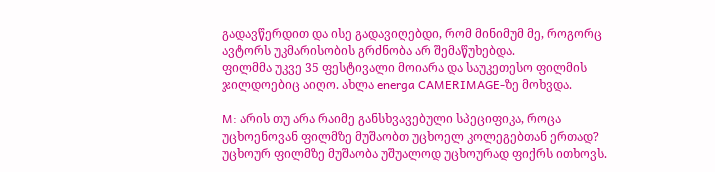გადავწერდით და ისე გადავიღებდი, რომ მინიმუმ მე, როგორც ავტორს უკმარისობის გრძნობა არ შემაწუხებდა.
ფილმმა უკვე 35 ფესტივალი მოიარა და საუკეთესო ფილმის ჯილდოებიც აიღო. ახლა energa CAMERIMAGE-ზე მოხვდა.

M: არის თუ არა რაიმე განსხვავებული სპეციფიკა, როცა უცხოენოვან ფილმზე მუშაობთ უცხოელ კოლეგებთან ერთად?
უცხოურ ფილმზე მუშაობა უშუალოდ უცხოურად ფიქრს ითხოვს.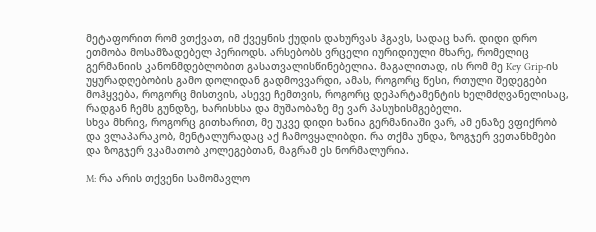მეტაფორით რომ ვთქვათ, იმ ქვეყნის ქუდის დახურვას ჰგავს, სადაც ხარ. დიდი დრო ეთმობა მოსამზადებელ პერიოდს. არსებობს ვრცელი იურიდიული მხარე, რომელიც გერმანიის კანონმდებლობით გასათვალისწინებელია. მაგალითად, ის რომ მე Key Grip-ის უყურადღებობის გამო დოლიდან გადმოვვარდი, ამას, როგორც წესი, რთული შედეგები მოჰყვება, როგორც მისთვის, ასევე ჩემთვის, როგორც დეპარტამენტის ხელმძღვანელისაც, რადგან ჩემს გუნდზე, ხარისხსა და მუშაობაზე მე ვარ პასუხისმგებელი.
სხვა მხრივ, როგორც გითხარით, მე უკვე დიდი ხანია გერმანიაში ვარ, ამ ენაზე ვფიქრობ და ვლაპარაკობ, მენტალურადაც აქ ჩამოვყალიბდი. რა თქმა უნდა, ზოგჯერ ვეთანხმები და ზოგჯერ ვკამათობ კოლეგებთან, მაგრამ ეს ნორმალურია.

M: რა არის თქვენი სამომავლო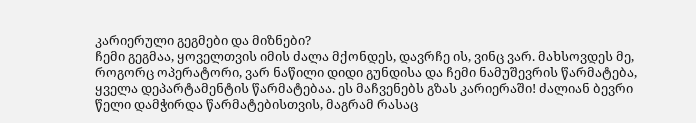კარიერული გეგმები და მიზნები?
ჩემი გეგმაა, ყოველთვის იმის ძალა მქონდეს, დავრჩე ის, ვინც ვარ. მახსოვდეს მე, როგორც ოპერატორი, ვარ ნაწილი დიდი გუნდისა და ჩემი ნამუშევრის წარმატება, ყველა დეპარტამენტის წარმატებაა. ეს მაჩვენებს გზას კარიერაში! ძალიან ბევრი წელი დამჭირდა წარმატებისთვის, მაგრამ რასაც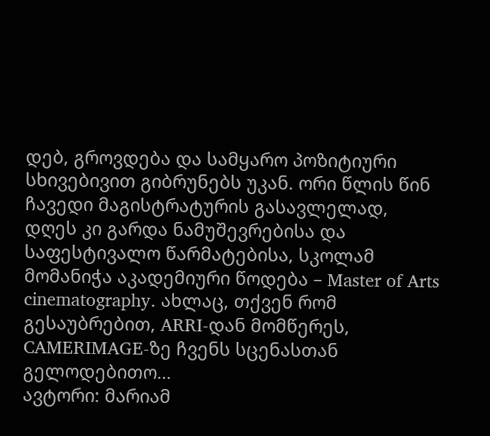დებ, გროვდება და სამყარო პოზიტიური სხივებივით გიბრუნებს უკან. ორი წლის წინ ჩავედი მაგისტრატურის გასავლელად, დღეს კი გარდა ნამუშევრებისა და საფესტივალო წარმატებისა, სკოლამ მომანიჭა აკადემიური წოდება – Master of Arts cinematography. ახლაც, თქვენ რომ გესაუბრებით, ARRI-დან მომწერეს, CAMERIMAGE-ზე ჩვენს სცენასთან გელოდებითო…
ავტორი: მარიამ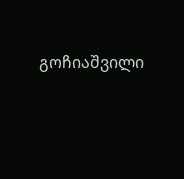გოჩიაშვილი